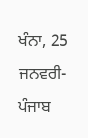ਖੰਨਾ, 25 ਜਨਵਰੀ-ਪੰਜਾਬ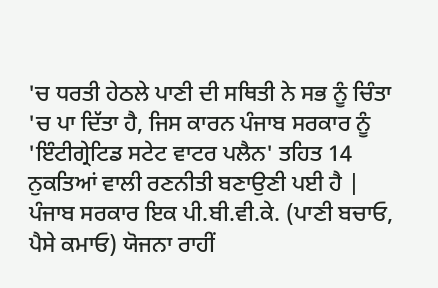'ਚ ਧਰਤੀ ਹੇਠਲੇ ਪਾਣੀ ਦੀ ਸਥਿਤੀ ਨੇ ਸਭ ਨੂੰ ਚਿੰਤਾ 'ਚ ਪਾ ਦਿੱਤਾ ਹੈ, ਜਿਸ ਕਾਰਨ ਪੰਜਾਬ ਸਰਕਾਰ ਨੂੰ 'ਇੰਟੀਗ੍ਰੇਟਿਡ ਸਟੇਟ ਵਾਟਰ ਪਲੈਨ' ਤਹਿਤ 14 ਨੁਕਤਿਆਂ ਵਾਲੀ ਰਣਨੀਤੀ ਬਣਾਉਣੀ ਪਈ ਹੈ | ਪੰਜਾਬ ਸਰਕਾਰ ਇਕ ਪੀ.ਬੀ.ਵੀ.ਕੇ. (ਪਾਣੀ ਬਚਾਓ, ਪੈਸੇ ਕਮਾਓ) ਯੋਜਨਾ ਰਾਹੀਂ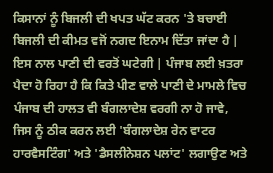ਕਿਸਾਨਾਂ ਨੂੰ ਬਿਜਲੀ ਦੀ ਖਪਤ ਘੱਟ ਕਰਨ 'ਤੇ ਬਚਾਈ ਬਿਜਲੀ ਦੀ ਕੀਮਤ ਵਜੋਂ ਨਗਦ ਇਨਾਮ ਦਿੱਤਾ ਜਾਂਦਾ ਹੈ | ਇਸ ਨਾਲ ਪਾਣੀ ਦੀ ਵਰਤੋਂ ਘਟੇਗੀ | ਪੰਜਾਬ ਲਈ ਖ਼ਤਰਾ ਪੈਦਾ ਹੋ ਰਿਹਾ ਹੈ ਕਿ ਕਿਤੇ ਪੀਣ ਵਾਲੇ ਪਾਣੀ ਦੇ ਮਾਮਲੇ ਵਿਚ ਪੰਜਾਬ ਦੀ ਹਾਲਤ ਵੀ ਬੰਗਲਾਦੇਸ਼ ਵਰਗੀ ਨਾ ਹੋ ਜਾਵੇ, ਜਿਸ ਨੂੰ ਠੀਕ ਕਰਨ ਲਈ 'ਬੰਗਲਾਦੇਸ਼ ਰੇਨ ਵਾਟਰ ਹਾਰਵੈਸਟਿੰਗ' ਅਤੇ 'ਡੈਸਲੀਨੇਸ਼ਨ ਪਲਾਂਟ' ਲਗਾਉਣ ਅਤੇ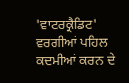'ਵਾਟਰਕ੍ਰੈਡਿਟ' ਵਰਗੀਆਂ ਪਹਿਲ ਕਦਮੀਆਂ ਕਰਨ ਦੇ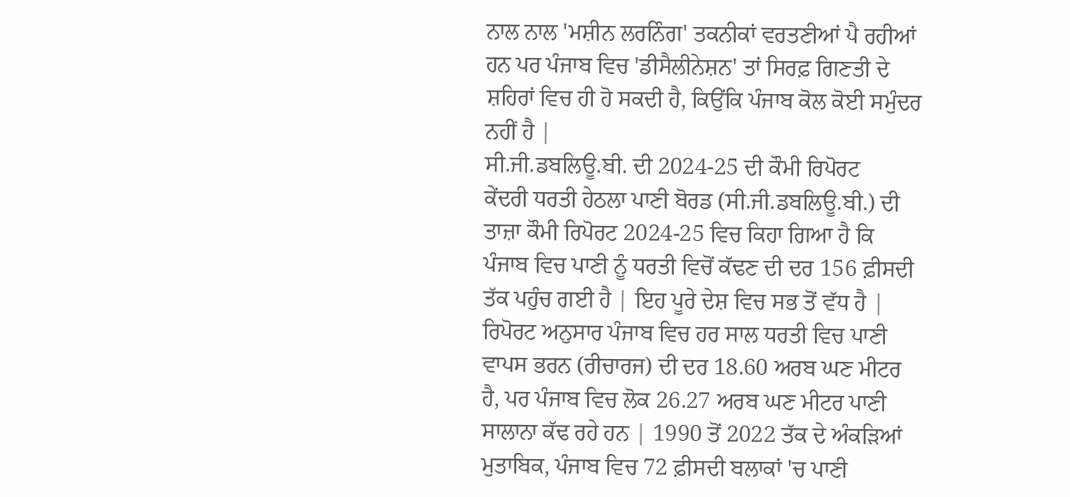ਨਾਲ ਨਾਲ 'ਮਸ਼ੀਨ ਲਰਨਿੰਗ' ਤਕਨੀਕਾਂ ਵਰਤਣੀਆਂ ਪੈ ਰਹੀਆਂ ਹਨ ਪਰ ਪੰਜਾਬ ਵਿਚ 'ਡੀਸੈਲੀਨੇਸ਼ਨ' ਤਾਂ ਸਿਰਫ਼ ਗਿਣਤੀ ਦੇ ਸ਼ਹਿਰਾਂ ਵਿਚ ਹੀ ਹੋ ਸਕਦੀ ਹੈ, ਕਿਉਂਕਿ ਪੰਜਾਬ ਕੋਲ ਕੋਈ ਸਮੁੰਦਰ ਨਹੀਂ ਹੈ |
ਸੀ.ਜੀ.ਡਬਲਿਊ.ਬੀ. ਦੀ 2024-25 ਦੀ ਕੌਮੀ ਰਿਪੋਰਟ
ਕੇਂਦਰੀ ਧਰਤੀ ਹੇਠਲਾ ਪਾਣੀ ਬੋਰਡ (ਸੀ.ਜੀ.ਡਬਲਿਊ.ਬੀ.) ਦੀ ਤਾਜ਼ਾ ਕੌਮੀ ਰਿਪੋਰਟ 2024-25 ਵਿਚ ਕਿਹਾ ਗਿਆ ਹੈ ਕਿ ਪੰਜਾਬ ਵਿਚ ਪਾਣੀ ਨੂੰ ਧਰਤੀ ਵਿਚੋਂ ਕੱਢਣ ਦੀ ਦਰ 156 ਫ਼ੀਸਦੀ ਤੱਕ ਪਹੁੰਚ ਗਈ ਹੈ | ਇਹ ਪੂਰੇ ਦੇਸ਼ ਵਿਚ ਸਭ ਤੋਂ ਵੱਧ ਹੈ | ਰਿਪੋਰਟ ਅਨੁਸਾਰ ਪੰਜਾਬ ਵਿਚ ਹਰ ਸਾਲ ਧਰਤੀ ਵਿਚ ਪਾਣੀ ਵਾਪਸ ਭਰਨ (ਰੀਚਾਰਜ) ਦੀ ਦਰ 18.60 ਅਰਬ ਘਣ ਮੀਟਰ ਹੈ, ਪਰ ਪੰਜਾਬ ਵਿਚ ਲੋਕ 26.27 ਅਰਬ ਘਣ ਮੀਟਰ ਪਾਣੀ ਸਾਲਾਨਾ ਕੱਢ ਰਹੇ ਹਨ | 1990 ਤੋਂ 2022 ਤੱਕ ਦੇ ਅੰਕੜਿਆਂ ਮੁਤਾਬਿਕ, ਪੰਜਾਬ ਵਿਚ 72 ਫ਼ੀਸਦੀ ਬਲਾਕਾਂ 'ਚ ਪਾਣੀ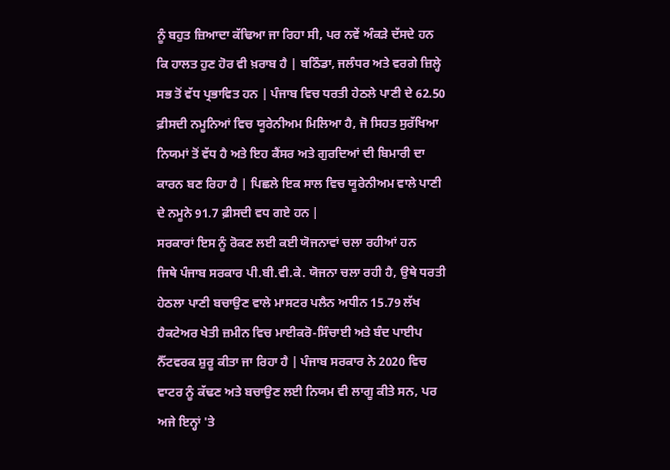ਨੂੰ ਬਹੁਤ ਜ਼ਿਆਦਾ ਕੱਢਿਆ ਜਾ ਰਿਹਾ ਸੀ, ਪਰ ਨਵੇਂ ਅੰਕੜੇ ਦੱਸਦੇ ਹਨ ਕਿ ਹਾਲਤ ਹੁਣ ਹੋਰ ਵੀ ਖ਼ਰਾਬ ਹੈ | ਬਠਿੰਡਾ, ਜਲੰਧਰ ਅਤੇ ਵਰਗੇ ਜ਼ਿਲ੍ਹੇ ਸਭ ਤੋਂ ਵੱਧ ਪ੍ਰਭਾਵਿਤ ਹਨ | ਪੰਜਾਬ ਵਿਚ ਧਰਤੀ ਹੇਠਲੇ ਪਾਣੀ ਦੇ 62.50 ਫ਼ੀਸਦੀ ਨਮੂਨਿਆਂ ਵਿਚ ਯੂਰੇਨੀਅਮ ਮਿਲਿਆ ਹੈ, ਜੋ ਸਿਹਤ ਸੁਰੱਖਿਆ ਨਿਯਮਾਂ ਤੋਂ ਵੱਧ ਹੈ ਅਤੇ ਇਹ ਕੈਂਸਰ ਅਤੇ ਗੁਰਦਿਆਂ ਦੀ ਬਿਮਾਰੀ ਦਾ ਕਾਰਨ ਬਣ ਰਿਹਾ ਹੈ | ਪਿਛਲੇ ਇਕ ਸਾਲ ਵਿਚ ਯੂਰੇਨੀਅਮ ਵਾਲੇ ਪਾਣੀ ਦੇ ਨਮੂਨੇ 91.7 ਫ਼ੀਸਦੀ ਵਧ ਗਏ ਹਨ |
ਸਰਕਾਰਾਂ ਇਸ ਨੂੰ ਰੋਕਣ ਲਈ ਕਈ ਯੋਜਨਾਵਾਂ ਚਲਾ ਰਹੀਆਂ ਹਨ
ਜਿਥੇ ਪੰਜਾਬ ਸਰਕਾਰ ਪੀ.ਬੀ.ਵੀ.ਕੇ. ਯੋਜਨਾ ਚਲਾ ਰਹੀ ਹੈ, ਉਥੇ ਧਰਤੀ ਹੇਠਲਾ ਪਾਣੀ ਬਚਾਉਣ ਵਾਲੇ ਮਾਸਟਰ ਪਲੈਨ ਅਧੀਨ 15.79 ਲੱਖ ਹੈਕਟੇਅਰ ਖੇਤੀ ਜ਼ਮੀਨ ਵਿਚ ਮਾਈਕਰੋ-ਸਿੰਚਾਈ ਅਤੇ ਬੰਦ ਪਾਈਪ ਨੈੱਟਵਰਕ ਸ਼ੁਰੂ ਕੀਤਾ ਜਾ ਰਿਹਾ ਹੈ | ਪੰਜਾਬ ਸਰਕਾਰ ਨੇ 2020 ਵਿਚ ਵਾਟਰ ਨੂੰ ਕੱਢਣ ਅਤੇ ਬਚਾਉਣ ਲਈ ਨਿਯਮ ਵੀ ਲਾਗੂ ਕੀਤੇ ਸਨ, ਪਰ ਅਜੇ ਇਨ੍ਹਾਂ 'ਤੇ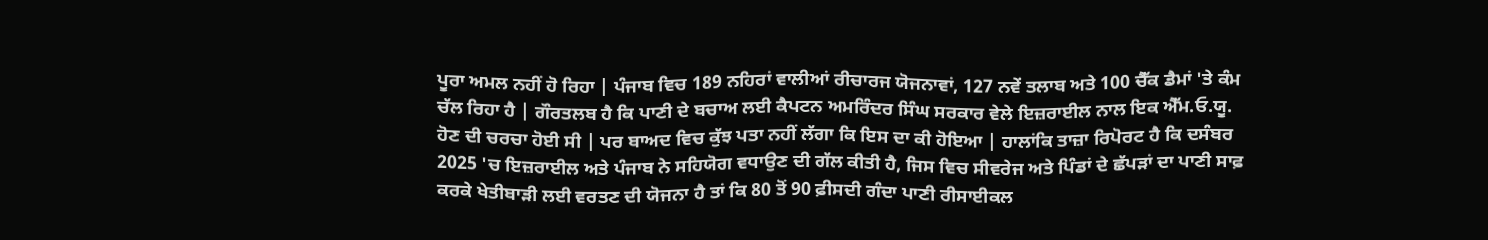ਪੂਰਾ ਅਮਲ ਨਹੀਂ ਹੋ ਰਿਹਾ | ਪੰਜਾਬ ਵਿਚ 189 ਨਹਿਰਾਂ ਵਾਲੀਆਂ ਰੀਚਾਰਜ ਯੋਜਨਾਵਾਂ, 127 ਨਵੇਂ ਤਲਾਬ ਅਤੇ 100 ਚੈੱਕ ਡੈਮਾਂ 'ਤੇ ਕੰਮ ਚੱਲ ਰਿਹਾ ਹੈ | ਗੌਰਤਲਬ ਹੈ ਕਿ ਪਾਣੀ ਦੇ ਬਚਾਅ ਲਈ ਕੈਪਟਨ ਅਮਰਿੰਦਰ ਸਿੰਘ ਸਰਕਾਰ ਵੇਲੇ ਇਜ਼ਰਾਈਲ ਨਾਲ ਇਕ ਐੱਮ.ਓ.ਯੂ. ਹੋਣ ਦੀ ਚਰਚਾ ਹੋਈ ਸੀ | ਪਰ ਬਾਅਦ ਵਿਚ ਕੁੱਝ ਪਤਾ ਨਹੀਂ ਲੱਗਾ ਕਿ ਇਸ ਦਾ ਕੀ ਹੋਇਆ | ਹਾਲਾਂਕਿ ਤਾਜ਼ਾ ਰਿਪੋਰਟ ਹੈ ਕਿ ਦਸੰਬਰ 2025 'ਚ ਇਜ਼ਰਾਈਲ ਅਤੇ ਪੰਜਾਬ ਨੇ ਸਹਿਯੋਗ ਵਧਾਉਣ ਦੀ ਗੱਲ ਕੀਤੀ ਹੈ, ਜਿਸ ਵਿਚ ਸੀਵਰੇਜ ਅਤੇ ਪਿੰਡਾਂ ਦੇ ਛੱਪੜਾਂ ਦਾ ਪਾਣੀ ਸਾਫ਼ ਕਰਕੇ ਖੇਤੀਬਾੜੀ ਲਈ ਵਰਤਣ ਦੀ ਯੋਜਨਾ ਹੈ ਤਾਂ ਕਿ 80 ਤੋਂ 90 ਫ਼ੀਸਦੀ ਗੰਦਾ ਪਾਣੀ ਰੀਸਾਈਕਲ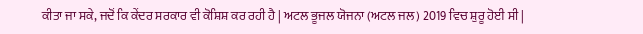ਕੀਤਾ ਜਾ ਸਕੇ, ਜਦੋਂ ਕਿ ਕੇਂਦਰ ਸਰਕਾਰ ਵੀ ਕੋਸ਼ਿਸ਼ ਕਰ ਰਹੀ ਹੈ | ਅਟਲ ਭੂਜਲ ਯੋਜਨਾ (ਅਟਲ ਜਲ) 2019 ਵਿਚ ਸ਼ੁਰੂ ਹੋਈ ਸੀ |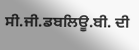ਸੀ.ਜੀ.ਡਬਲਿਊ.ਬੀ. ਦੀ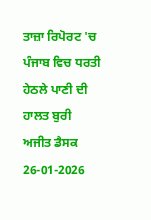ਤਾਜ਼ਾ ਰਿਪੋਰਟ 'ਚ ਪੰਜਾਬ ਵਿਚ ਧਰਤੀ ਹੇਠਲੇ ਪਾਣੀ ਦੀ ਹਾਲਤ ਬੁਰੀ
ਅਜੀਤ ਡੈਸਕ
26-01-2026